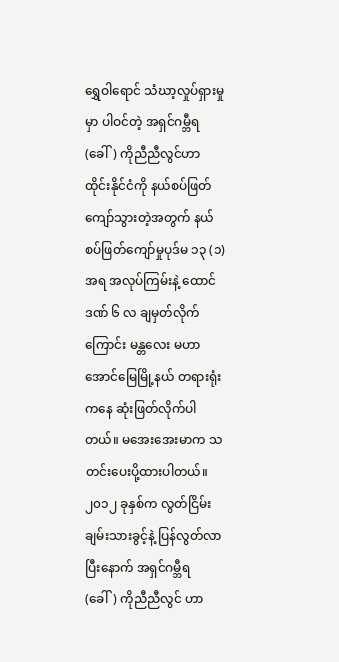ရွှေဝါရောင် သံဃာ့လှုပ်ရှားမှုမှာ ပါဝင်တဲ့ အရှင်ဂမ္ဘီရ (ခေါ်) ကိုညီညီလွင်ဟာ ထိုင်းနိုင်ငံကို နယ်စပ်ဖြတ်ကျော်သွားတဲ့အတွက် နယ်စပ်ဖြတ်ကျော်မှုပုဒ်မ ၁၃ (၁) အရ အလုပ်ကြမ်းနဲ့ ထောင်ဒဏ် ၆ လ ချမှတ်လိုက်ကြောင်း မန္တလေး မဟာအောင်မြေမြို့နယ် တရားရုံးကနေ ဆုံးဖြတ်လိုက်ပါတယ်။ မအေးအေးမာက သတင်းပေးပို့ထားပါတယ်။
၂၀၁၂ ခုနှစ်က လွတ်ငြိမ်းချမ်းသားခွင့်နဲ့ ပြန်လွတ်လာပြီးနောက် အရှင်ဂမ္ဘီရ (ခေါ်) ကိုညီညီလွင် ဟာ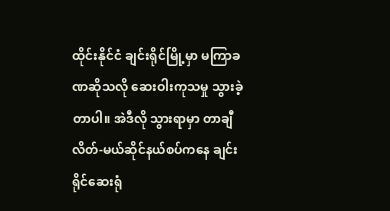ထိုင်းနိုင်ငံ ချင်းရိုင်မြို့မှာ မကြာခဏဆိုသလို ဆေးဝါးကုသမှု သွားခဲ့တာပါ။ အဲဒီလို သွားရာမှာ တာချီလိတ်-မယ်ဆိုင်နယ်စပ်ကနေ ချင်းရိုင်ဆေးရုံ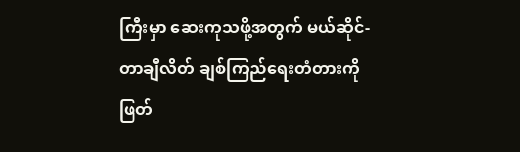ကြီးမှာ ဆေးကုသဖို့အတွက် မယ်ဆိုင်-တာချီလိတ် ချစ်ကြည်ရေးတံတားကို ဖြတ်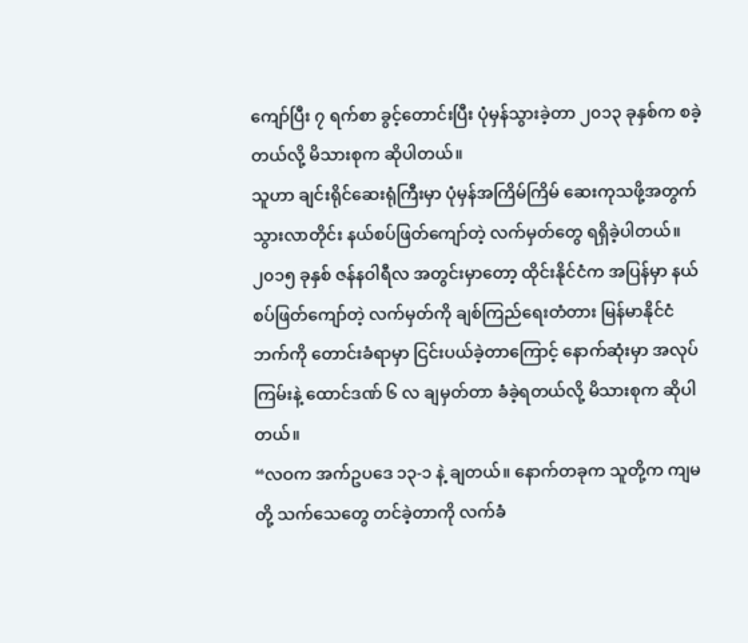ကျော်ပြီး ၇ ရက်စာ ခွင့်တောင်းပြီး ပုံမှန်သွားခဲ့တာ ၂၀၁၃ ခုနှစ်က စခဲ့တယ်လို့ မိသားစုက ဆိုပါတယ်။
သူဟာ ချင်းရိုင်ဆေးရုံကြီးမှာ ပုံမှန်အကြိမ်ကြိမ် ဆေးကုသဖို့အတွက် သွားလာတိုင်း နယ်စပ်ဖြတ်ကျော်တဲ့ လက်မှတ်တွေ ရရှိခဲ့ပါတယ်။ ၂၀၁၅ ခုနှစ် ဇန်နဝါရီလ အတွင်းမှာတော့ ထိုင်းနိုင်ငံက အပြန်မှာ နယ်စပ်ဖြတ်ကျော်တဲ့ လက်မှတ်ကို ချစ်ကြည်ရေးတံတား မြန်မာနိုင်ငံဘက်ကို တောင်းခံရာမှာ ငြင်းပယ်ခဲ့တာကြောင့် နောက်ဆုံးမှာ အလုပ်ကြမ်းနဲ့ ထောင်ဒဏ် ၆ လ ချမှတ်တာ ခံခဲ့ရတယ်လို့ မိသားစုက ဆိုပါတယ်။
“လဝက အက်ဥပဒေ ၁၃-၁ နဲ့ ချတယ်။ နောက်တခုက သူတို့က ကျမတို့ သက်သေတွေ တင်ခဲ့တာကို လက်ခံ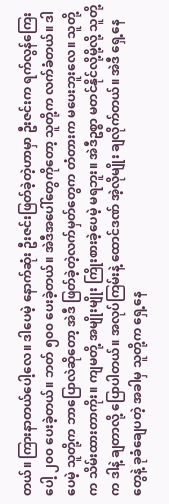တယ်။ ကြားနာတယ်ပေါ့လေ။ ဒါပေမဲ့ နောက်ဆုံး ဦးဇင်းဖြတ်ခဲ့တဲ့ဟာမှာ ဦးဇင်းက ရက်လွန်ကြေးပေါ့ ၂၀၀ ပေးခဲ့တယ်။ ဘတ် ၅၀၀ ပေးခဲ့တယ်။ အဲဒီအပေါ်တွေကိုတော့ သူတို့က လက်ခံတယ်။ ဒါပေမဲ့ သူတို့က ဘာပြောလဲဆိုတော့ အဲဒီ ဖြတ်ခဲ့တဲ့လက်မှတ်တွေက တံတားက မပေးဘူးလေ။ သူတို့က သိမ်းထားတာကိုး။ ကျမတို့ အမျိုးမျိုး ကြိုးစားခဲ့ပေမဲ့ မရဘူး။ အဲဒီဥစ္စာ မတင်နိုင်လို့မို့လို့ သူတို့က ဒါနဲ့ ချတာလို့ ပြောပါတယ်။ အလုပ်ကြမ်းနဲ့ ထောင်ဒဏ် အဲ့လိုမျိုး ချလိုက်တယ်။ အဲဒီ ရှေ့နေတွေနဲ့ ခုခံချေပတဲ့ အခါမှ သူတို့က ရှေ့နေ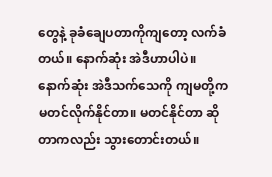တွေနဲ့ ခုခံချေပတာကိုကျတော့ လက်ခံတယ်။ နောက်ဆုံး အဲဒီဟာပါပဲ။ နောက်ဆုံး အဲဒီသက်သေကို ကျမတို့က မတင်လိုက်နိုင်တာ။ မတင်နိုင်တာ ဆိုတာကလည်း သွားတောင်းတယ်။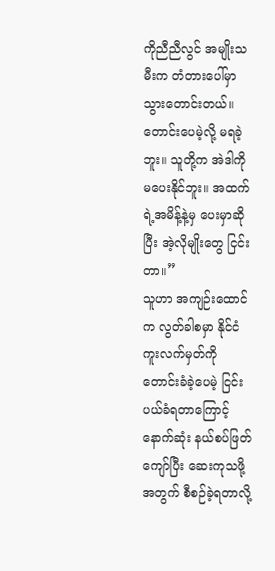ကိုညီညီလွင် အမျိုးသမီးက တံတားပေါ်မှာ သွားတောင်းတယ်။ တောင်းပေမဲ့လို့ မရခဲ့ဘူး။ သူတို့က အဲဒါကို မပေးနိုင်ဘူး။ အထက်ရဲ့အမိန့်နဲ့မှ ပေးမှာဆိုပြီး အဲ့လိုမျိုးတွေ ငြင်းတာ။”
သူဟာ အကျဉ်းထောင်က လွတ်ခါစမှာ နိုင်ငံကူးလက်မှတ်ကို တောင်းခံခဲ့ပေမဲ့ ငြင်းပယ်ခံရတာကြောင့် နောက်ဆုံး နယ်စပ်ဖြတ်ကျော်ပြီး ဆေးကုသဖို့အတွက် စီစဉ်ခဲ့ရတာလို့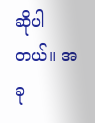ဆိုပါတယ်။ အခု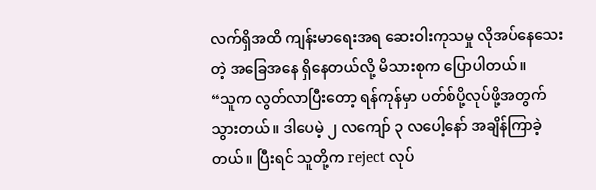လက်ရှိအထိ ကျန်းမာရေးအရ ဆေးဝါးကုသမှု လိုအပ်နေသေးတဲ့ အခြေအနေ ရှိနေတယ်လို့ မိသားစုက ပြောပါတယ်။
“သူက လွတ်လာပြီးတော့ ရန်ကုန်မှာ ပတ်စ်ပို့လုပ်ဖို့အတွက် သွားတယ်။ ဒါပေမဲ့ ၂ လကျော် ၃ လပေါ့နော် အချိန်ကြာခဲ့တယ်။ ပြီးရင် သူတို့က reject လုပ်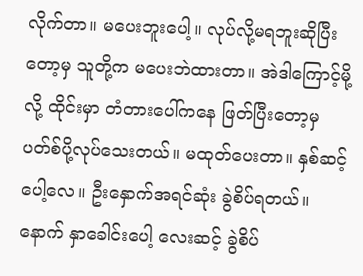လိုက်တာ။ မပေးဘူးပေါ့။ လုပ်လို့မရဘူးဆိုပြီးတော့မှ သူတို့က မပေးဘဲထားတာ။ အဲဒါကြောင့်မို့လို့ ထိုင်းမှာ တံတားပေါ်ကနေ ဖြတ်ပြီးတော့မှ ပတ်စ်ပို့လုပ်သေးတယ်။ မထုတ်ပေးတာ။ နှစ်ဆင့်ပေါ့လေ။ ဦးနှောက်အရင်ဆုံး ခွဲစိပ်ရတယ်။ နောက် နှာခေါင်းပေါ့ လေးဆင့် ခွဲစိပ်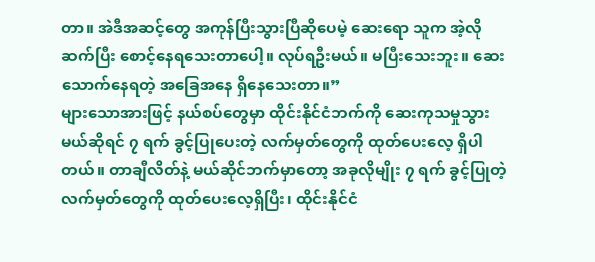တာ။ အဲဒီအဆင့်တွေ အကုန်ပြီးသွားပြီဆိုပေမဲ့ ဆေးရော သူက အဲ့လို ဆက်ပြီး စောင့်နေရသေးတာပေါ့။ လုပ်ရဦးမယ်။ မပြီးသေးဘူး။ ဆေးသောက်နေရတဲ့ အခြေအနေ ရှိနေသေးတာ။”
များသောအားဖြင့် နယ်စပ်တွေမှာ ထိုင်းနိုင်ငံဘက်ကို ဆေးကုသမှုသွားမယ်ဆိုရင် ၇ ရက် ခွင့်ပြုပေးတဲ့ လက်မှတ်တွေကို ထုတ်ပေးလေ့ ရှိပါတယ်။ တာချီလိတ်နဲ့ မယ်ဆိုင်ဘက်မှာတော့ အခုလိုမျိုး ၇ ရက် ခွင့်ပြုတဲ့ လက်မှတ်တွေကို ထုတ်ပေးလေ့ရှိပြီး၊ ထိုင်းနိုင်ငံ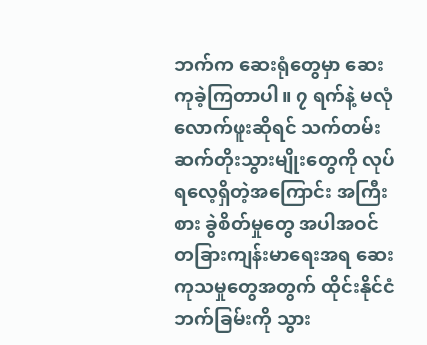ဘက်က ဆေးရုံတွေမှာ ဆေးကုခဲ့ကြတာပါ။ ၇ ရက်နဲ့ မလုံလောက်ဖူးဆိုရင် သက်တမ်း ဆက်တိုးသွားမျိုးတွေကို လုပ်ရလေ့ရှိတဲ့အကြောင်း အကြီးစား ခွဲစိတ်မှုတွေ အပါအဝင် တခြားကျန်းမာရေးအရ ဆေးကုသမှုတွေအတွက် ထိုင်းနိုင်ငံဘက်ခြမ်းကို သွား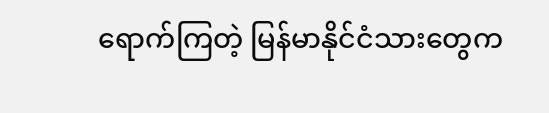ရောက်ကြတဲ့ မြန်မာနိုင်ငံသားတွေက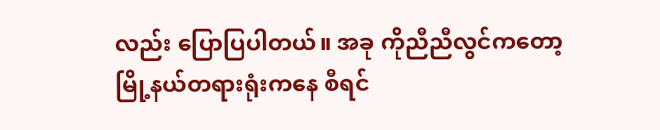လည်း ပြောပြပါတယ်။ အခု ကိုညီညီလွင်ကတော့ မြို့နယ်တရားရုံးကနေ စီရင်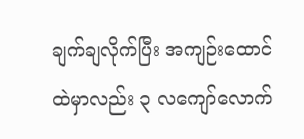ချက်ချလိုက်ပြီး အကျဉ်းထောင်ထဲမှာလည်း ၃ လကျော်လောက်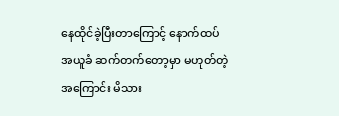နေထိုင်ခဲ့ပြီးတာကြောင့် နောက်ထပ် အယူခံ ဆက်တက်တော့မှာ မဟုတ်တဲ့အကြောင်း မိသား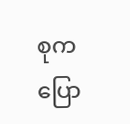စုက ပြော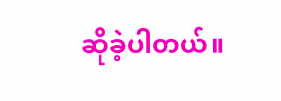ဆိုခဲ့ပါတယ်။